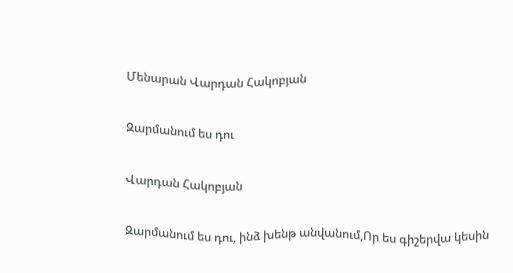Մենարան Վարդան Հակոբյան

Զարմանում ես դու

Վարդան Հակոբյան

Զարմանում ես դու, ինձ խենթ անվանում,Որ ես գիշերվա կեսին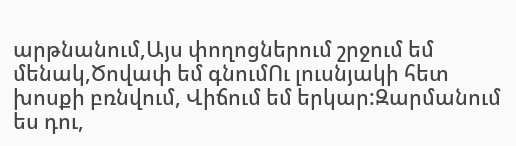արթնանում,Այս փողոցներում շրջում եմ մենակ,Ծովափ եմ գնումՈւ լուսնյակի հետ խոսքի բռնվում, Վիճում եմ երկար:Զարմանում ես դու,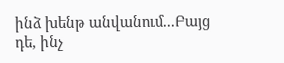ինձ խենթ անվանում...Բայց դե, ինչ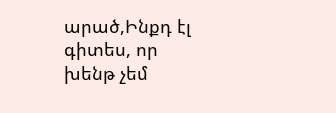արած,Ինքդ էլ գիտես, որ խենթ չեմ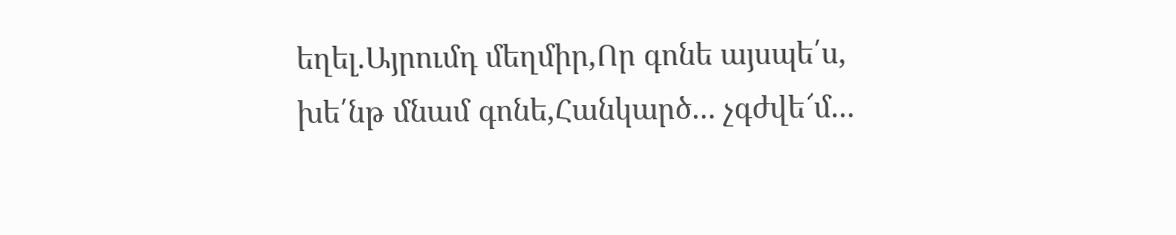եղել.Այրումդ մեղմիր,Որ գոնե այսպե՛ս, խե՛նթ մնամ գոնե,Հանկարծ... չգժվե՜մ...